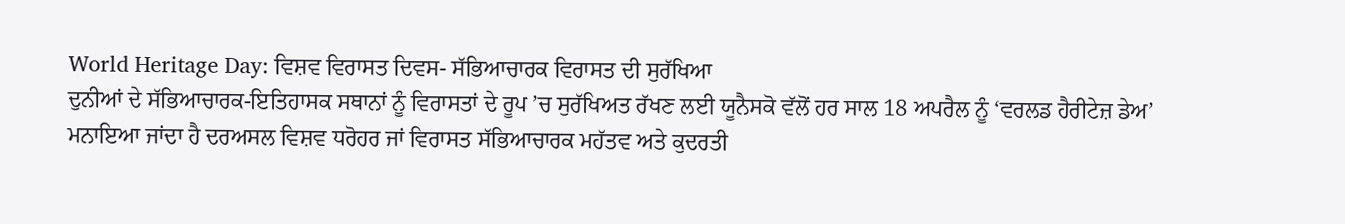World Heritage Day: ਵਿਸ਼ਵ ਵਿਰਾਸਤ ਦਿਵਸ- ਸੱਭਿਆਚਾਰਕ ਵਿਰਾਸਤ ਦੀ ਸੁਰੱਖਿਆ
ਦੁਨੀਆਂ ਦੇ ਸੱਭਿਆਚਾਰਕ-ਇਤਿਹਾਸਕ ਸਥਾਨਾਂ ਨੂੰ ਵਿਰਾਸਤਾਂ ਦੇ ਰੂਪ ’ਚ ਸੁਰੱਖਿਅਤ ਰੱਖਣ ਲਈ ਯੂਨੈਸਕੋ ਵੱਲੋਂ ਹਰ ਸਾਲ 18 ਅਪਰੈਲ ਨੂੰ ‘ਵਰਲਡ ਹੈਰੀਟੇਜ਼ ਡੇਅ’ ਮਨਾਇਆ ਜਾਂਦਾ ਹੈ ਦਰਅਸਲ ਵਿਸ਼ਵ ਧਰੋਹਰ ਜਾਂ ਵਿਰਾਸਤ ਸੱਭਿਆਚਾਰਕ ਮਹੱਤਵ ਅਤੇ ਕੁਦਰਤੀ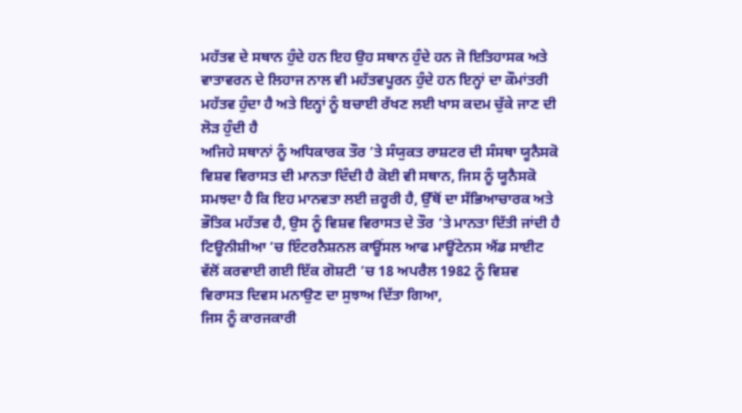ਮਹੱਤਵ ਦੇ ਸਥਾਨ ਹੁੰਦੇ ਹਨ ਇਹ ਉਹ ਸਥਾਨ ਹੁੰਦੇ ਹਨ ਜੋ ਇਤਿਹਾਸਕ ਅਤੇ ਵਾਤਾਵਰਨ ਦੇ ਲਿਹਾਜ ਨਾਲ ਵੀ ਮਹੱਤਵਪੂਰਨ ਹੁੰਦੇ ਹਨ ਇਨ੍ਹਾਂ ਦਾ ਕੌਮਾਂਤਰੀ ਮਹੱਤਵ ਹੁੰਦਾ ਹੈ ਅਤੇ ਇਨ੍ਹਾਂ ਨੂੰ ਬਚਾਈ ਰੱਖਣ ਲਈ ਖਾਸ ਕਦਮ ਚੁੱਕੇ ਜਾਣ ਦੀ ਲੋੜ ਹੁੰਦੀ ਹੈ
ਅਜਿਹੇ ਸਥਾਨਾਂ ਨੂੰ ਅਧਿਕਾਰਕ ਤੌਰ ’ਤੇ ਸੰਯੁਕਤ ਰਾਸ਼ਟਰ ਦੀ ਸੰਸਥਾ ਯੂਨੈਸਕੋ ਵਿਸ਼ਵ ਵਿਰਾਸਤ ਦੀ ਮਾਨਤਾ ਦਿੰਦੀ ਹੈ ਕੋਈ ਵੀ ਸਥਾਨ, ਜਿਸ ਨੂੰ ਯੂਨੈਸਕੋ ਸਮਝਦਾ ਹੈ ਕਿ ਇਹ ਮਾਨਵਤਾ ਲਈ ਜ਼ਰੂਰੀ ਹੈ, ਉੱਥੋਂ ਦਾ ਸੱਭਿਆਚਾਰਕ ਅਤੇ ਭੌਤਿਕ ਮਹੱਤਵ ਹੈ, ਉਸ ਨੂੰ ਵਿਸ਼ਵ ਵਿਰਾਸਤ ਦੇ ਤੌਰ ’ਤੇ ਮਾਨਤਾ ਦਿੱਤੀ ਜਾਂਦੀ ਹੈ ਟਿਊਨੀਸ਼ੀਆ ’ਚ ਇੰਟਰਨੈਸ਼ਨਲ ਕਾਊਂਸਲ ਆਫ ਮਾਊਂਟੇਨਸ ਐਂਡ ਸਾਈਟ ਵੱਲੋਂ ਕਰਵਾਈ ਗਈ ਇੱਕ ਗੋਸ਼ਟੀ ’ਚ 18 ਅਪਰੈਲ 1982 ਨੂੰ ਵਿਸ਼ਵ ਵਿਰਾਸਤ ਦਿਵਸ ਮਨਾਉਣ ਦਾ ਸੁਝਾਅ ਦਿੱਤਾ ਗਿਆ,
ਜਿਸ ਨੂੰ ਕਾਰਜਕਾਰੀ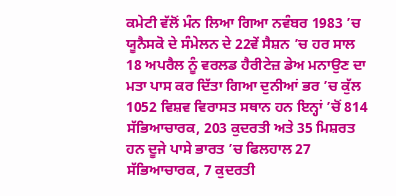ਕਮੇਟੀ ਵੱਲੋਂ ਮੰਨ ਲਿਆ ਗਿਆ ਨਵੰਬਰ 1983 ’ਚ ਯੂਨੈਸਕੋ ਦੇ ਸੰਮੇਲਨ ਦੇ 22ਵੇਂ ਸੈਸ਼ਨ ’ਚ ਹਰ ਸਾਲ 18 ਅਪਰੈਲ ਨੂੰ ਵਰਲਡ ਹੈਰੀਟੇਜ਼ ਡੇਅ ਮਨਾਉਣ ਦਾ ਮਤਾ ਪਾਸ ਕਰ ਦਿੱਤਾ ਗਿਆ ਦੁਨੀਆਂ ਭਰ ’ਚ ਕੁੱਲ 1052 ਵਿਸ਼ਵ ਵਿਰਾਸਤ ਸਥਾਨ ਹਨ ਇਨ੍ਹਾਂ ’ਚੋਂ 814 ਸੱਭਿਆਚਾਰਕ, 203 ਕੁਦਰਤੀ ਅਤੇ 35 ਮਿਸ਼ਰਤ ਹਨ ਦੂਜੇ ਪਾਸੇ ਭਾਰਤ ’ਚ ਫਿਲਹਾਲ 27 ਸੱਭਿਆਚਾਰਕ, 7 ਕੁਦਰਤੀ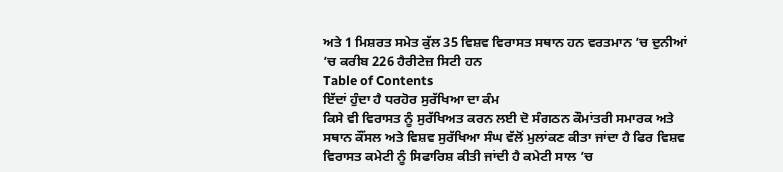ਅਤੇ 1 ਮਿਸ਼ਰਤ ਸਮੇਤ ਕੁੱਲ 35 ਵਿਸ਼ਵ ਵਿਰਾਸਤ ਸਥਾਨ ਹਨ ਵਰਤਮਾਨ ’ਚ ਦੁਨੀਆਂ ’ਚ ਕਰੀਬ 226 ਹੈਰੀਟੇਜ਼ ਸਿਟੀ ਹਨ
Table of Contents
ਇੱਦਾਂ ਹੁੰਦਾ ਹੈ ਧਰਹੋਰ ਸੁਰੱਖਿਆ ਦਾ ਕੰਮ
ਕਿਸੇ ਵੀ ਵਿਰਾਸਤ ਨੂੰ ਸੁਰੱਖਿਅਤ ਕਰਨ ਲਈ ਦੋ ਸੰਗਠਨ ਕੌਮਾਂਤਰੀ ਸਮਾਰਕ ਅਤੇ ਸਥਾਨ ਕੌਂਸਲ ਅਤੇ ਵਿਸ਼ਵ ਸੁਰੱਖਿਆ ਸੰਘ ਵੱਲੋਂ ਮੁਲਾਂਕਣ ਕੀਤਾ ਜਾਂਦਾ ਹੈ ਫਿਰ ਵਿਸ਼ਵ ਵਿਰਾਸਤ ਕਮੇਟੀ ਨੂੰ ਸਿਫਾਰਿਸ਼ ਕੀਤੀ ਜਾਂਦੀ ਹੈ ਕਮੇਟੀ ਸਾਲ ’ਚ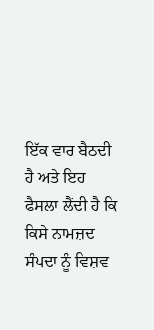ਇੱਕ ਵਾਰ ਬੈਠਦੀ ਹੈ ਅਤੇ ਇਹ ਫੈਸਲਾ ਲੈਂਦੀ ਹੈ ਕਿ ਕਿਸੇ ਨਾਮਜ਼ਦ ਸੰਪਦਾ ਨੂੰ ਵਿਸ਼ਵ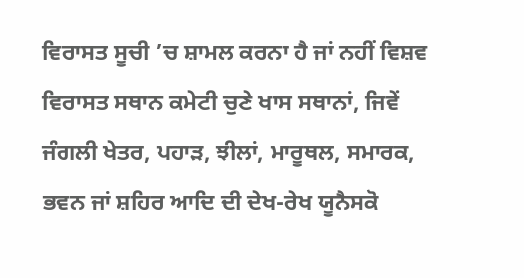ਵਿਰਾਸਤ ਸੂਚੀ ’ਚ ਸ਼ਾਮਲ ਕਰਨਾ ਹੈ ਜਾਂ ਨਹੀਂ ਵਿਸ਼ਵ ਵਿਰਾਸਤ ਸਥਾਨ ਕਮੇਟੀ ਚੁਣੇ ਖਾਸ ਸਥਾਨਾਂ, ਜਿਵੇਂ ਜੰਗਲੀ ਖੇਤਰ, ਪਹਾੜ, ਝੀਲਾਂ, ਮਾਰੂਥਲ, ਸਮਾਰਕ, ਭਵਨ ਜਾਂ ਸ਼ਹਿਰ ਆਦਿ ਦੀ ਦੇਖ-ਰੇਖ ਯੂਨੈਸਕੋ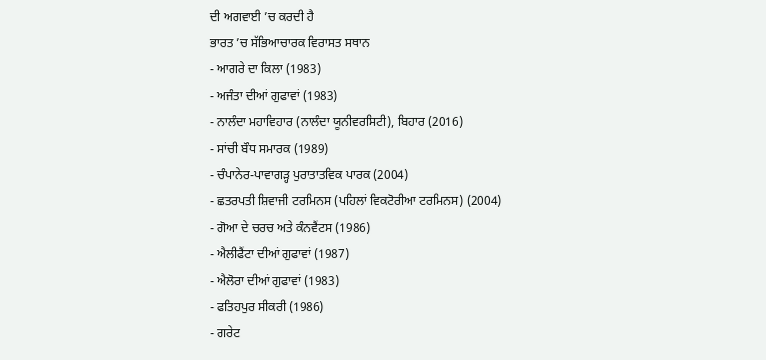ਦੀ ਅਗਵਾਈ ’ਚ ਕਰਦੀ ਹੈ
ਭਾਰਤ ’ਚ ਸੱਭਿਆਚਾਰਕ ਵਿਰਾਸਤ ਸਥਾਨ
- ਆਗਰੇ ਦਾ ਕਿਲਾ (1983)
- ਅਜੰਤਾ ਦੀਆਂ ਗੁਫਾਵਾਂ (1983)
- ਨਾਲੰਦਾ ਮਹਾਵਿਹਾਰ (ਨਾਲੰਦਾ ਯੂਨੀਵਰਸਿਟੀ), ਬਿਹਾਰ (2016)
- ਸਾਂਚੀ ਬੌਧ ਸਮਾਰਕ (1989)
- ਚੰਪਾਨੇਰ-ਪਾਵਾਗੜ੍ਹ ਪੁਰਾਤਾਤਵਿਕ ਪਾਰਕ (2004)
- ਛਤਰਪਤੀ ਸ਼ਿਵਾਜੀ ਟਰਮਿਨਸ (ਪਹਿਲਾਂ ਵਿਕਟੋਰੀਆ ਟਰਮਿਨਸ) (2004)
- ਗੋਆ ਦੇ ਚਰਚ ਅਤੇ ਕੰਨਵੈਂਟਸ (1986)
- ਐਲੀਫੈਂਟਾ ਦੀਆਂ ਗੁਫਾਵਾਂ (1987)
- ਐਲੋਰਾ ਦੀਆਂ ਗੁਫਾਵਾਂ (1983)
- ਫਤਿਹਪੁਰ ਸੀਕਰੀ (1986)
- ਗਰੇਟ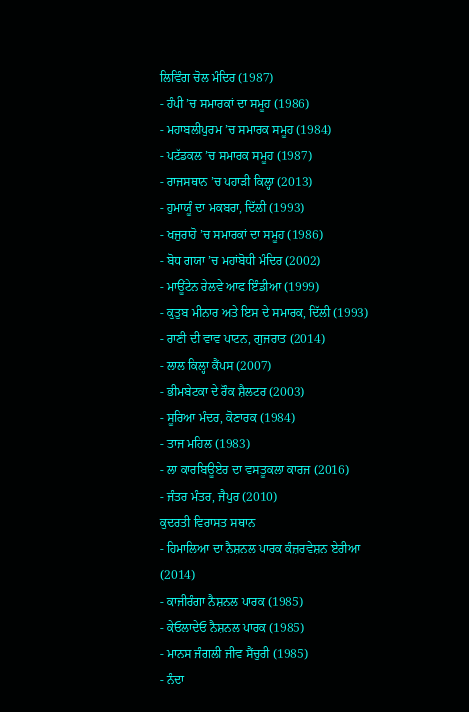ਲਿਵਿੰਗ ਚੋਲ ਮੰਦਿਰ (1987)
- ਹੰਪੀ ’ਚ ਸਮਾਰਕਾਂ ਦਾ ਸਮੂਹ (1986)
- ਮਹਾਬਲੀਪੁਰਮ ’ਚ ਸਮਾਰਕ ਸਮੂਹ (1984)
- ਪਟੱਡਕਲ ’ਚ ਸਮਾਰਕ ਸਮੂਹ (1987)
- ਰਾਜਸਥਾਨ ’ਚ ਪਹਾੜੀ ਕਿਲ੍ਹਾ (2013)
- ਹੁਮਾਯੂੰ ਦਾ ਮਕਬਰਾ, ਦਿੱਲੀ (1993)
- ਖਜੁਰਾਹੋ ’ਚ ਸਮਾਰਕਾਂ ਦਾ ਸਮੂਹ (1986)
- ਬੋਧ ਗਯਾ ’ਚ ਮਹਾਂਬੋਧੀ ਮੰਦਿਰ (2002)
- ਮਾਊਂਟੇਨ ਰੇਲਵੇ ਆਫ ਇੰਡੀਆ (1999)
- ਕੁਤੁਬ ਮੀਨਾਰ ਅਤੇ ਇਸ ਦੇ ਸਮਾਰਕ, ਦਿੱਲੀ (1993)
- ਰਾਣੀ ਦੀ ਵਾਵ ਪਾਟਨ, ਗੁਜਰਾਤ (2014)
- ਲਾਲ ਕਿਲ੍ਹਾ ਕੈਂਪਸ (2007)
- ਭੀਮਬੇਟਕਾ ਦੇ ਰੌਕ ਸ਼ੈਲਟਰ (2003)
- ਸੂਰਿਆ ਮੰਦਰ, ਕੋਣਾਰਕ (1984)
- ਤਾਜ ਮਹਿਲ (1983)
- ਲਾ ਕਾਰਬਿਊਏਰ ਦਾ ਵਸਤੂਕਲਾ ਕਾਰਜ (2016)
- ਜੰਤਰ ਮੰਤਰ, ਜੈਪੁਰ (2010)
ਕੁਦਰਤੀ ਵਿਰਾਸਤ ਸਥਾਨ
- ਹਿਮਾਲਿਆ ਦਾ ਨੈਸ਼ਨਲ ਪਾਰਕ ਕੰਜ਼ਰਵੇਸ਼ਨ ਏਰੀਆ (2014)
- ਕਾਜੀਰੰਗਾ ਨੈਸ਼ਨਲ ਪਾਰਕ (1985)
- ਕੇਓਲਾਦੇਓ ਨੈਸ਼ਨਲ ਪਾਰਕ (1985)
- ਮਾਨਸ ਜੰਗਲੀ ਜੀਵ ਸੈਂਚੁਰੀ (1985)
- ਨੰਦਾ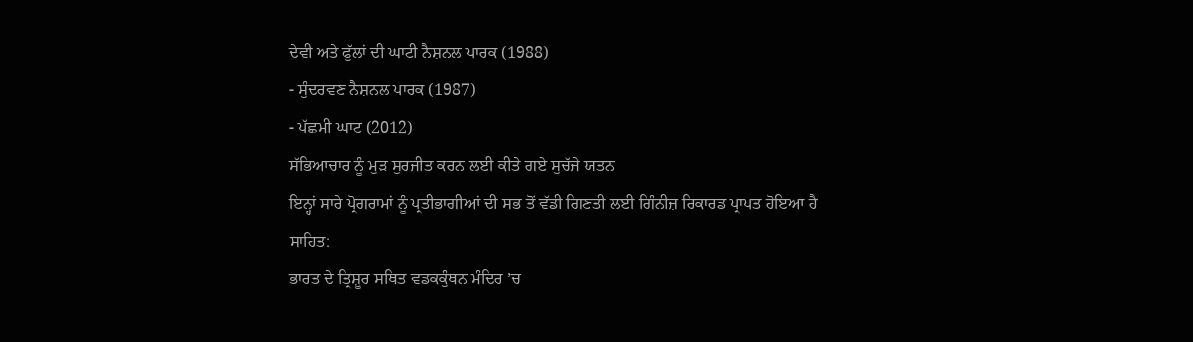ਦੇਵੀ ਅਤੇ ਫੁੱਲਾਂ ਦੀ ਘਾਟੀ ਨੈਸ਼ਨਲ ਪਾਰਕ (1988)
- ਸੁੰਦਰਵਣ ਨੈਸ਼ਨਲ ਪਾਰਕ (1987)
- ਪੱਛਮੀ ਘਾਟ (2012)
ਸੱਭਿਆਚਾਰ ਨੂੰ ਮੁੜ ਸੁਰਜੀਤ ਕਰਨ ਲਈ ਕੀਤੇ ਗਏ ਸੁਚੱਜੇ ਯਤਨ
ਇਨ੍ਹਾਂ ਸਾਰੇ ਪ੍ਰੋਗਰਾਮਾਂ ਨੂੰ ਪ੍ਰਤੀਭਾਗੀਆਂ ਦੀ ਸਭ ਤੋਂ ਵੱਡੀ ਗਿਣਤੀ ਲਈ ਗਿੰਨੀਜ਼ ਰਿਕਾਰਡ ਪ੍ਰਾਪਤ ਹੋਇਆ ਹੈ
ਸਾਹਿਤ:
ਭਾਰਤ ਦੇ ਤ੍ਰਿਸ਼ੂਰ ਸਥਿਤ ਵਡਕਕੁੰਥਨ ਮੰਦਿਰ ’ਚ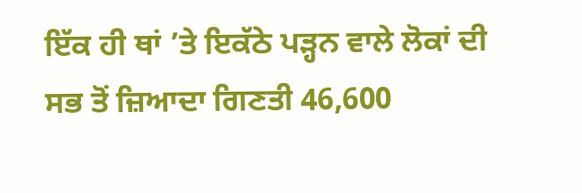ਇੱਕ ਹੀ ਥਾਂ ’ਤੇ ਇਕੱਠੇ ਪੜ੍ਹਨ ਵਾਲੇ ਲੋਕਾਂ ਦੀ ਸਭ ਤੋਂ ਜ਼ਿਆਦਾ ਗਿਣਤੀ 46,600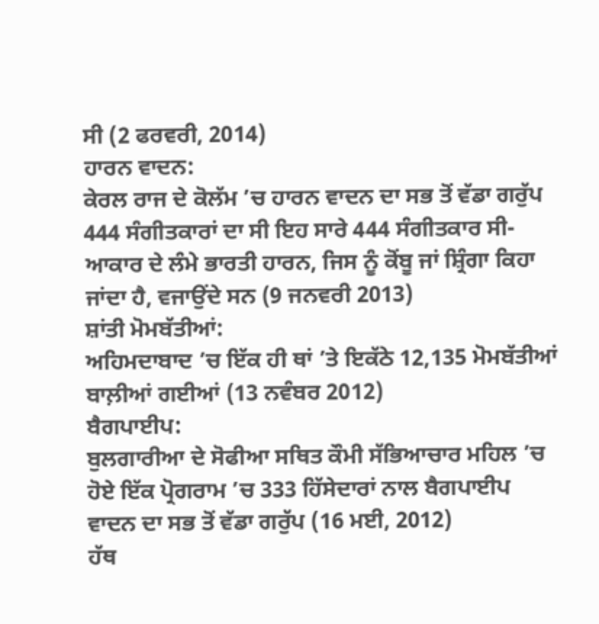ਸੀ (2 ਫਰਵਰੀ, 2014)
ਹਾਰਨ ਵਾਦਨ:
ਕੇਰਲ ਰਾਜ ਦੇ ਕੋਲੱਮ ’ਚ ਹਾਰਨ ਵਾਦਨ ਦਾ ਸਭ ਤੋਂ ਵੱਡਾ ਗਰੁੱਪ 444 ਸੰਗੀਤਕਾਰਾਂ ਦਾ ਸੀ ਇਹ ਸਾਰੇ 444 ਸੰਗੀਤਕਾਰ ਸੀ-ਆਕਾਰ ਦੇ ਲੰਮੇ ਭਾਰਤੀ ਹਾਰਨ, ਜਿਸ ਨੂੰ ਕੋਂਬੂ ਜਾਂ ਸ਼੍ਰਿੰਗਾ ਕਿਹਾ ਜਾਂਦਾ ਹੈ, ਵਜਾਉਂਦੇ ਸਨ (9 ਜਨਵਰੀ 2013)
ਸ਼ਾਂਤੀ ਮੋਮਬੱਤੀਆਂ:
ਅਹਿਮਦਾਬਾਦ ’ਚ ਇੱਕ ਹੀ ਥਾਂ ’ਤੇ ਇਕੱਠੇ 12,135 ਮੋਮਬੱਤੀਆਂ ਬਾਲ਼ੀਆਂ ਗਈਆਂ (13 ਨਵੰਬਰ 2012)
ਬੈਗਪਾਈਪ:
ਬੁਲਗਾਰੀਆ ਦੇ ਸੋਫੀਆ ਸਥਿਤ ਕੌਮੀ ਸੱਭਿਆਚਾਰ ਮਹਿਲ ’ਚ ਹੋਏ ਇੱਕ ਪ੍ਰੋਗਰਾਮ ’ਚ 333 ਹਿੱਸੇਦਾਰਾਂ ਨਾਲ ਬੈਗਪਾਈਪ ਵਾਦਨ ਦਾ ਸਭ ਤੋਂ ਵੱਡਾ ਗਰੁੱਪ (16 ਮਈ, 2012)
ਹੱਥ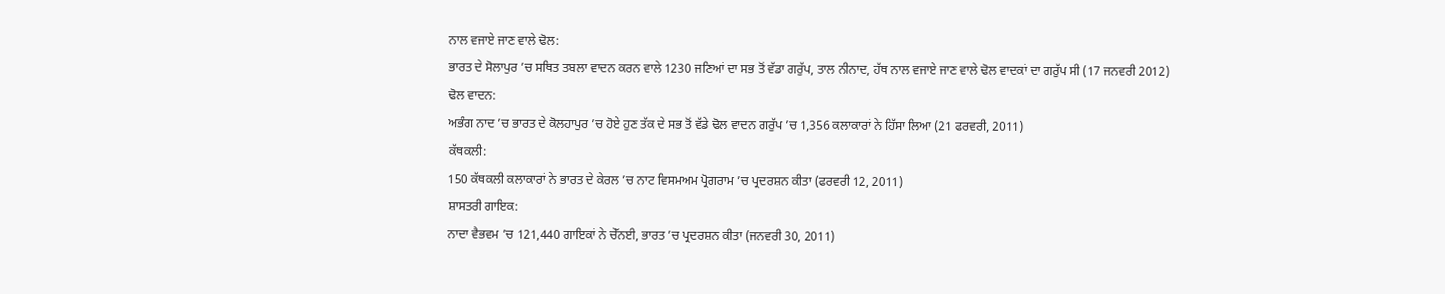ਨਾਲ ਵਜਾਏ ਜਾਣ ਵਾਲੇ ਢੋਲ:
ਭਾਰਤ ਦੇ ਸੋਲਾਪੁਰ ’ਚ ਸਥਿਤ ਤਬਲਾ ਵਾਦਨ ਕਰਨ ਵਾਲੇ 1230 ਜਣਿਆਂ ਦਾ ਸਭ ਤੋਂ ਵੱਡਾ ਗਰੁੱਪ, ਤਾਲ ਨੀਨਾਦ, ਹੱਥ ਨਾਲ ਵਜਾਏ ਜਾਣ ਵਾਲੇ ਢੋਲ ਵਾਦਕਾਂ ਦਾ ਗਰੁੱਪ ਸੀ (17 ਜਨਵਰੀ 2012)
ਢੋਲ ਵਾਦਨ:
ਅਭੰਗ ਨਾਦ ’ਚ ਭਾਰਤ ਦੇ ਕੋਲਹਾਪੁਰ ’ਚ ਹੋਏ ਹੁਣ ਤੱਕ ਦੇ ਸਭ ਤੋਂ ਵੱਡੇ ਢੋਲ ਵਾਦਨ ਗਰੁੱਪ ’ਚ 1,356 ਕਲਾਕਾਰਾਂ ਨੇ ਹਿੱਸਾ ਲਿਆ (21 ਫਰਵਰੀ, 2011)
ਕੱਥਕਲੀ:
150 ਕੱਥਕਲੀ ਕਲਾਕਾਰਾਂ ਨੇ ਭਾਰਤ ਦੇ ਕੇਰਲ ’ਚ ਨਾਟ ਵਿਸਮਅਮ ਪ੍ਰੋਗਰਾਮ ’ਚ ਪ੍ਰਦਰਸ਼ਨ ਕੀਤਾ (ਫਰਵਰੀ 12, 2011)
ਸ਼ਾਸਤਰੀ ਗਾਇਕ:
ਨਾਦਾ ਵੈਭਵਮ ’ਚ 121,440 ਗਾਇਕਾਂ ਨੇ ਚੇੱਨਈ, ਭਾਰਤ ’ਚ ਪ੍ਰਦਰਸ਼ਨ ਕੀਤਾ (ਜਨਵਰੀ 30, 2011)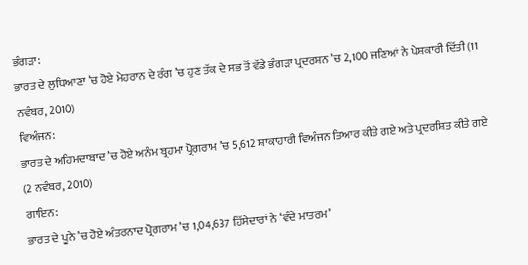ਭੰਗੜਾ:
ਭਾਰਤ ਦੇ ਲੁਧਿਆਣਾ ’ਚ ਹੋਏ ਮੇਹਰਾਨ ਦੇ ਰੰਗ ’ਚ ਹੁਣ ਤੱਕ ਦੇ ਸਭ ਤੋਂ ਵੱਡੇ ਭੰਗੜਾ ਪ੍ਰਦਰਸ਼ਨ ’ਚ 2,100 ਜਣਿਆਂ ਨੇ ਪੇਸ਼ਕਾਰੀ ਦਿੱਤੀ (11 ਨਵੰਬਰ, 2010)
ਵਿਅੰਜਨ:
ਭਾਰਤ ਦੇ ਅਹਿਮਦਾਬਾਦ ’ਚ ਹੋਏ ਅਨੰਮ ਬ੍ਰਹਮਾ ਪ੍ਰੋਗਰਾਮ ’ਚ 5,612 ਸ਼ਾਕਾਹਾਰੀ ਵਿਅੰਜਨ ਤਿਆਰ ਕੀਤੇ ਗਏ ਅਤੇ ਪ੍ਰਦਰਸ਼ਿਤ ਕੀਤੇ ਗਏ (2 ਨਵੰਬਰ, 2010)
ਗਾਇਨ:
ਭਾਰਤ ਦੇ ਪੂਨੇ ’ਚ ਹੋਏ ਅੰਤਰਨਾਦ ਪ੍ਰੋਗਰਾਮ ’ਚ 1,04,637 ਹਿੱਸੇਦਾਰਾਂ ਨੇ ‘ਵੰਦੇ ਮਾਤਰਮ’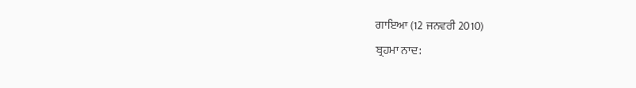ਗਾਇਆ (12 ਜਨਵਰੀ 2010)
ਬ੍ਰਹਮਾ ਨਾਦ: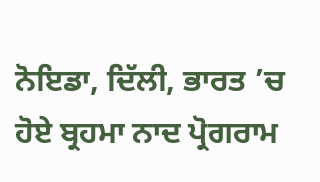ਨੋਇਡਾ, ਦਿੱਲੀ, ਭਾਰਤ ’ਚ ਹੋਏ ਬ੍ਰਹਮਾ ਨਾਦ ਪ੍ਰੋਗਰਾਮ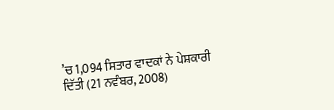’ਚ 1,094 ਸਿਤਾਰ ਵਾਦਕਾਂ ਨੇ ਪੇਸ਼ਕਾਰੀ ਦਿੱਤੀ (21 ਨਵੰਬਰ, 2008)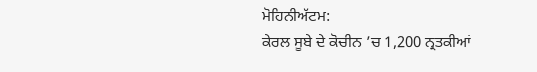ਮੋਹਿਨੀਅੱਟਮ:
ਕੇਰਲ ਸੂਬੇ ਦੇ ਕੋਚੀਨ ’ਚ 1,200 ਨ੍ਰਤਕੀਆਂ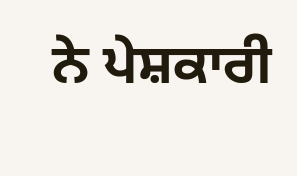ਨੇ ਪੇਸ਼ਕਾਰੀ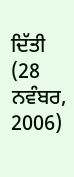ਦਿੱਤੀ (28 ਨਵੰਬਰ, 2006)